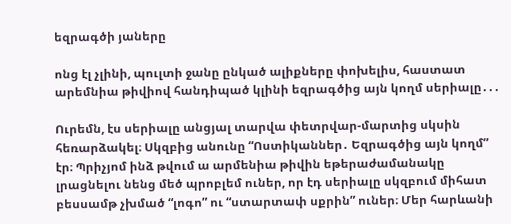եզրագծի յաները

ոնց էլ չլինի, պուլտի ջանը ընկած ալիքները փոխելիս, հաստատ արեմնիա թիվիով հանդիպած կլինի եզրագծից այն կողմ սերիալը․․․

Ուրեմն, էս սերիալը անցյալ տարվա փետրվար-մարտից սկսին հեռարձակել։ Սկզբից անունը “Ոստիկաններ․ Եզրագծից այն կողմ” էր։ Պրիչյոմ ինձ թվում ա արմենիա թիվին եթերաժամանակը լրացնելու նենց մեծ պրոբլեմ ուներ, որ էդ սերիալը սկզբում միհատ բեսսամթ չխմած “լոգո” ու “ստարտափ սքրին” ուներ։ Մեր հարևանի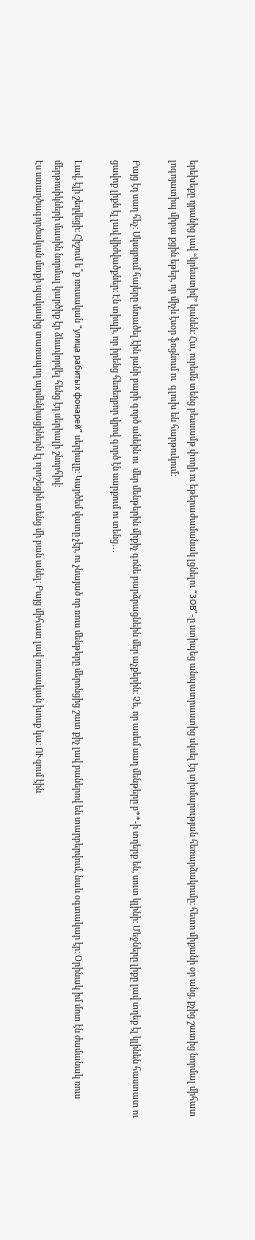երեխեքը դրանից լավ “կրեատիվ” կանեն։ Հա, ուրեմն տենց բեսսամթ փողի ու եթերաժամանակ լցնելու “ЗОВ”-ը ստիպեց անպատրաստից սկսել էդ տխմարության հեռարձակումը։ հետո միքանի օր անց, քչից շատից նորմալ միհատ լոգոյատիպ միբա քցին եթեր, որ միչև էսօր ֆռցնում ու  գլուխ են հարթուկում։

Բայց էդ սաղ հեչ։ Սկսզբում հայերը մտածել էին յանի բարի գործ անեին ու  մեր մենթերին միքիչ գոնե բարձրացնեին մեր աչքերին։ Չե, որ ասեմ սաղ մենթերը բ**-ի տղերք են, սուտ կլինի։ Մեջները լիքը լավ տղեք էլ կլինեն հաստատ ու ցավոք լիքն էլ լավ վիժվածքներ։ Էն տիպի, որ իրենց հեոեղբոր վրով գործ էն սարքում ու տենց․․․

Լավ, էլի շեղվեցի։ Հիշում ե՞ք ռուսական “улица рабитых фонарей” սերիալը։ Կարծեմ վատը չէր, ու չնայած որ ռուս մենթերը մերոնցից շատ քիչ լավ բաներով են տարբերվում, նաև օգտակար էր։ Օրինակ իմ մոտ էն ժամանակ ռուս մերթոսիկների մասին նորմալ կարծիք էր ձևավորվել հենց էդ սերիալի շնորհիվ։
Էս ստաղծագործական մտքի պակասից տառապող արմենիացիներն էլ որոշեցին տենց մի բան անել։ Բայց միհատ լավ ռուսական խոսք կա։ ՈՒզում էին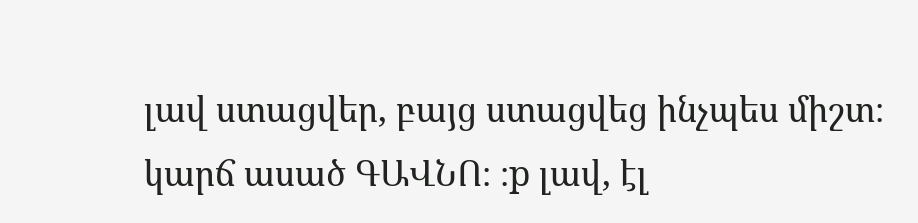լավ ստացվեր, բայց ստացվեց ինչպես միշտ։ կարճ ասած ԳԱՎՆՈ։ ։p լավ, էլ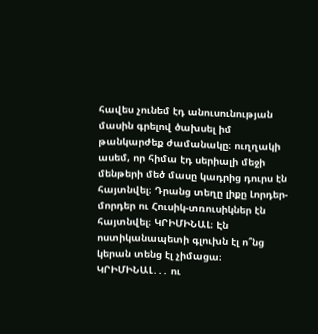հավես չունեմ էդ անուսունության մասին գրելով ծախսել իմ թանկարժեք ժամանակը։ ուղղակի ասեմ, որ հիմա էդ սերիալի մեջի մենթերի մեծ մասը կադրից դուրս էն հայտնվել։ Դրանց տեղը լիքը Լորդեր-մորդեր ու Հուսիկ-տռուսիկներ էն հայտնվել։ ԿՐԻՄԻՆԱԼ։ Էն ոստիկանապետի գլուխն էլ ո՞նց կերան տենց էլ չիմացա։ ԿՐԻՄԻՆԱԼ․․․ ու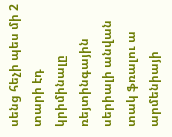սենց հեչի պես մի 2 տարի էդ կրիմինալը ռեյտինգային սերիալի անվան տակ ֆռալու ա արմենիայի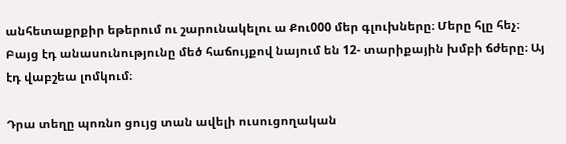անհետաքրքիր եթերում ու շարունակելու ա Քու000 մեր գլուխները։ Մերը հլը հեչ։ Բայց էդ անասունությունը մեծ հաճույքով նայում են 12- տարիքային խմբի ճժերը։ Այ էդ վաբշեա լոմկում։

Դրա տեղը պոռնո ցույց տան ավելի ուսուցողական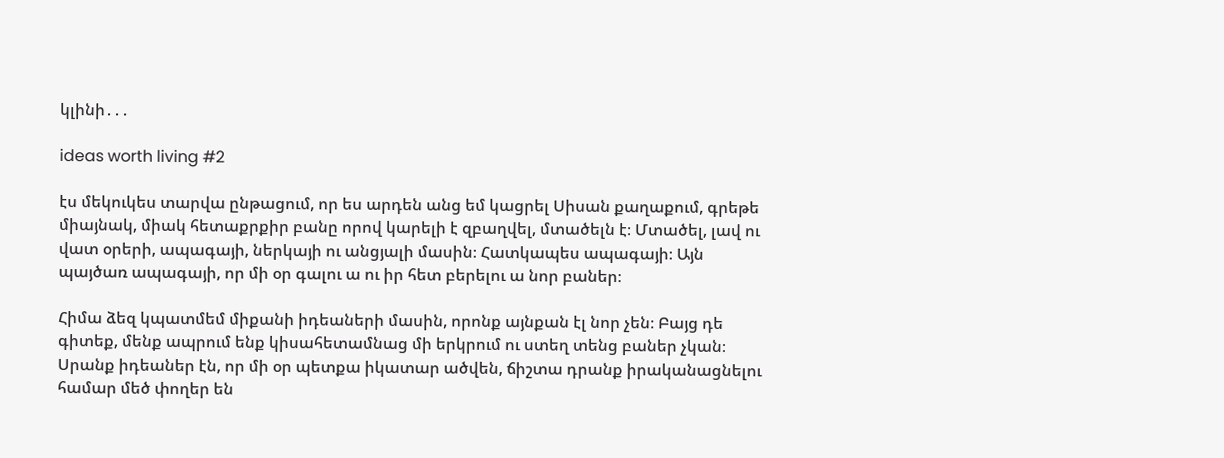կլինի․․․

ideas worth living #2

էս մեկուկես տարվա ընթացում, որ ես արդեն անց եմ կացրել Սիսան քաղաքում, գրեթե միայնակ, միակ հետաքրքիր բանը որով կարելի է զբաղվել, մտածելն է։ Մտածել, լավ ու վատ օրերի, ապագայի, ներկայի ու անցյալի մասին։ Հատկապես ապագայի։ Այն պայծառ ապագայի, որ մի օր գալու ա ու իր հետ բերելու ա նոր բաներ։

Հիմա ձեզ կպատմեմ միքանի իդեաների մասին, որոնք այնքան էլ նոր չեն։ Բայց դե գիտեք, մենք ապրում ենք կիսահետամնաց մի երկրում ու ստեղ տենց բաներ չկան։ Սրանք իդեաներ էն, որ մի օր պետքա իկատար ածվեն, ճիշտա դրանք իրականացնելու համար մեծ փողեր են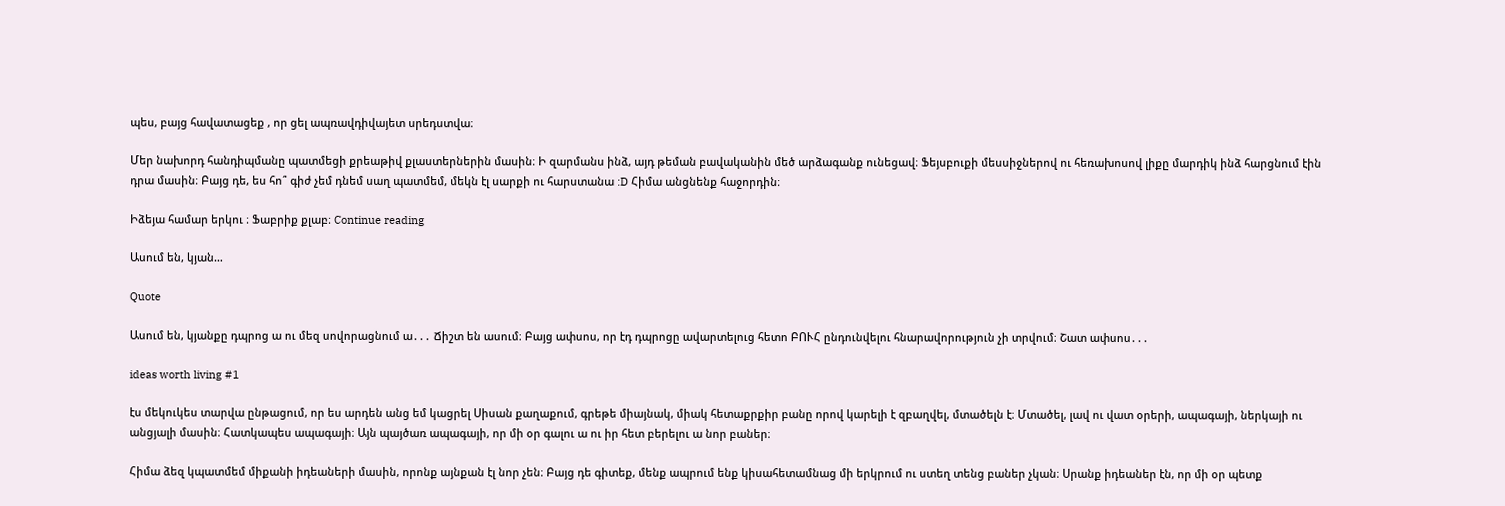պես, բայց հավատացեք , որ ցել ապռավդիվայետ սրեդստվա։

Մեր նախորդ հանդիպմանը պատմեցի քրեաթիվ քլաստերներին մասին։ Ի զարմանս ինձ, այդ թեման բավականին մեծ արձագանք ունեցավ։ Ֆեյսբուքի մեսսիջներով ու հեռախոսով լիքը մարդիկ ինձ հարցնում էին դրա մասին։ Բայց դե, ես հո՞ գիժ չեմ դնեմ սաղ պատմեմ, մեկն էլ սարքի ու հարստանա :D Հիմա անցնենք հաջորդին։

Իձեյա համար երկու ։ Ֆաբրիք քլաբ։ Continue reading

Ասում են, կյան…

Quote

Ասում են, կյանքը դպրոց ա ու մեզ սովորացնում ա․․․ Ճիշտ են ասում։ Բայց ափսոս, որ էդ դպրոցը ավարտելուց հետո ԲՈՒՀ ընդունվելու հնարավորություն չի տրվում։ Շատ ափսոս․․․

ideas worth living #1

էս մեկուկես տարվա ընթացում, որ ես արդեն անց եմ կացրել Սիսան քաղաքում, գրեթե միայնակ, միակ հետաքրքիր բանը որով կարելի է զբաղվել, մտածելն է։ Մտածել, լավ ու վատ օրերի, ապագայի, ներկայի ու անցյալի մասին։ Հատկապես ապագայի։ Այն պայծառ ապագայի, որ մի օր գալու ա ու իր հետ բերելու ա նոր բաներ։

Հիմա ձեզ կպատմեմ միքանի իդեաների մասին, որոնք այնքան էլ նոր չեն։ Բայց դե գիտեք, մենք ապրում ենք կիսահետամնաց մի երկրում ու ստեղ տենց բաներ չկան։ Սրանք իդեաներ էն, որ մի օր պետք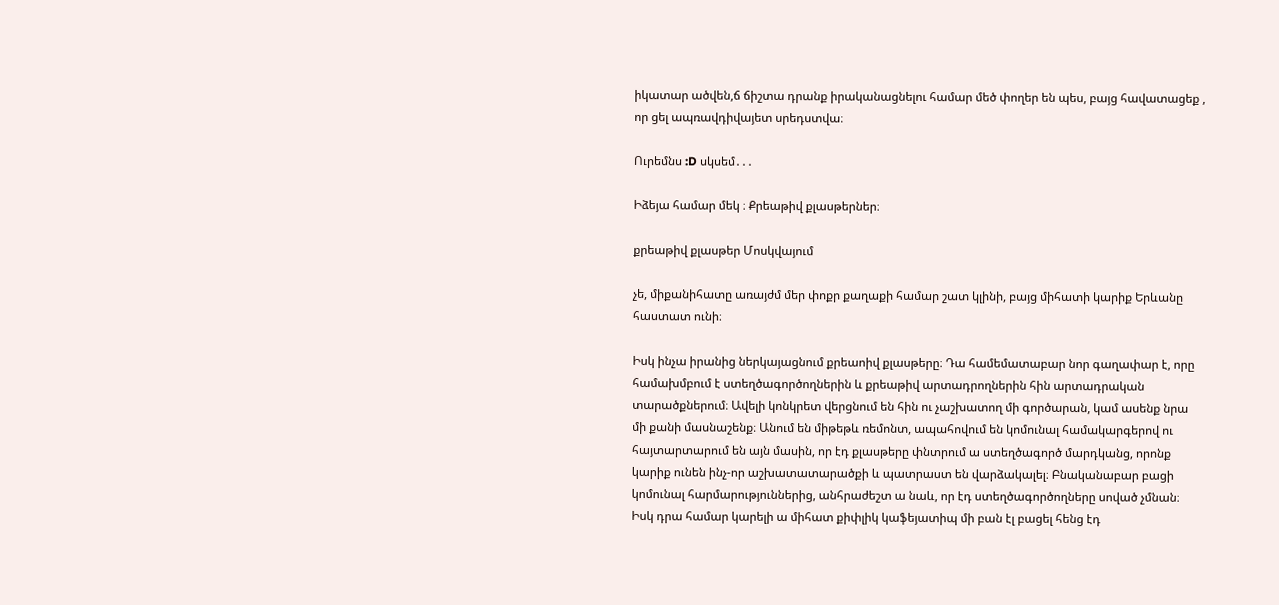իկատար ածվեն,ճ ճիշտա դրանք իրականացնելու համար մեծ փողեր են պես, բայց հավատացեք , որ ցել ապռավդիվայետ սրեդստվա։

Ուրեմնս :D սկսեմ․․․

Իձեյա համար մեկ ։ Քրեաթիվ քլասթերներ։

քրեաթիվ քլասթեր Մոսկվայում

չե, միքանիհատը առայժմ մեր փոքր քաղաքի համար շատ կլինի, բայց միհատի կարիք Երևանը հաստատ ունի։

Իսկ ինչա իրանից ներկայացնում քրեաոիվ քլասթերը։ Դա համեմատաբար նոր գաղափար է, որը համախմբում է ստեղծագործողներին և քրեաթիվ արտադրողներին հին արտադրական տարածքներում։ Ավելի կոնկրետ վերցնում են հին ու չաշխատող մի գործարան, կամ ասենք նրա մի քանի մասնաշենք։ Անում են միթեթև ռեմոնտ, ապահովում են կոմունալ համակարգերով ու հայտարտարում են այն մասին, որ էդ քլասթերը փնտրում ա ստեղծագործ մարդկանց, որոնք կարիք ունեն ինչ-որ աշխատատարածքի և պատրաստ են վարձակալել։ Բնականաբար բացի կոմունալ հարմարություններից, անհրաժեշտ ա նաև, որ էդ ստեղծագործողները սոված չմնան։ Իսկ դրա համար կարելի ա միհատ քիփլիկ կաֆեյատիպ մի բան էլ բացել հենց էդ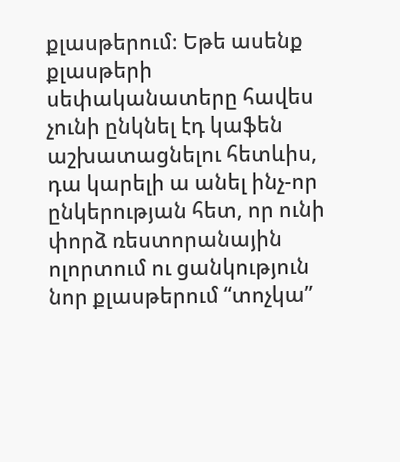քլասթերում։ Եթե ասենք քլասթերի սեփականատերը հավես չունի ընկնել էդ կաֆեն աշխատացնելու հետևիս, դա կարելի ա անել ինչ-որ ընկերության հետ, որ ունի փորձ ռեստորանային ոլորտում ու ցանկություն նոր քլասթերում “տոչկա”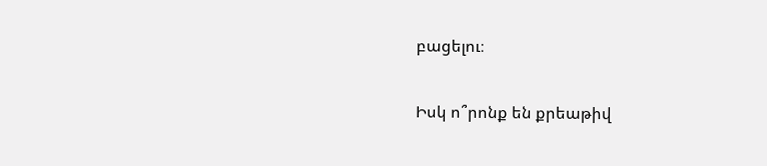բացելու։

Իսկ ո՞րոնք են քրեաթիվ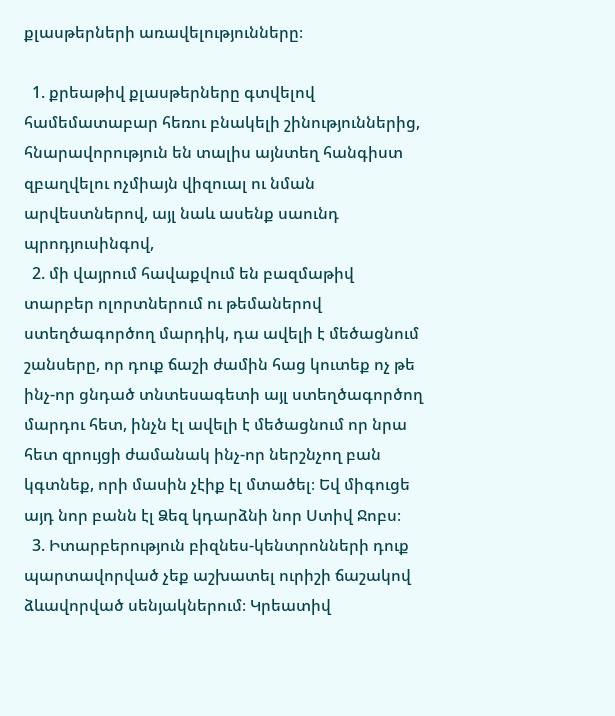քլասթերների առավելությունները։

  1. քրեաթիվ քլասթերները գտվելով համեմատաբար հեռու բնակելի շինություններից, հնարավորություն են տալիս այնտեղ հանգիստ զբաղվելու ոչմիայն վիզուալ ու նման արվեստներով, այլ նաև ասենք սաունդ պրոդյուսինգով,
  2. մի վայրում հավաքվում են բազմաթիվ տարբեր ոլորտներում ու թեմաներով ստեղծագործող մարդիկ, դա ավելի է մեծացնում շանսերը, որ դուք ճաշի ժամին հաց կուտեք ոչ թե ինչ-որ ցնդած տնտեսագետի այլ ստեղծագործող մարդու հետ, ինչն էլ ավելի է մեծացնում որ նրա հետ զրույցի ժամանակ ինչ-որ ներշնչող բան կգտնեք, որի մասին չէիք էլ մտածել։ Եվ միգուցե այդ նոր բանն էլ Ձեզ կդարձնի նոր Ստիվ Ջոբս։
  3. Իտարբերություն բիզնես-կենտրոնների դուք պարտավորված չեք աշխատել ուրիշի ճաշակով ձևավորված սենյակներում։ Կրեատիվ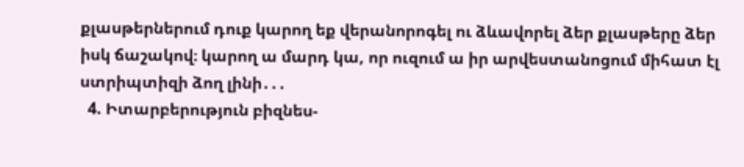քլասթերներում դուք կարող եք վերանորոգել ու ձևավորել ձեր քլասթերը ձեր իսկ ճաշակով։ կարող ա մարդ կա, որ ուզում ա իր արվեստանոցում միհատ էլ ստրիպտիզի ձող լինի․․․
  4. Իտարբերություն բիզնես-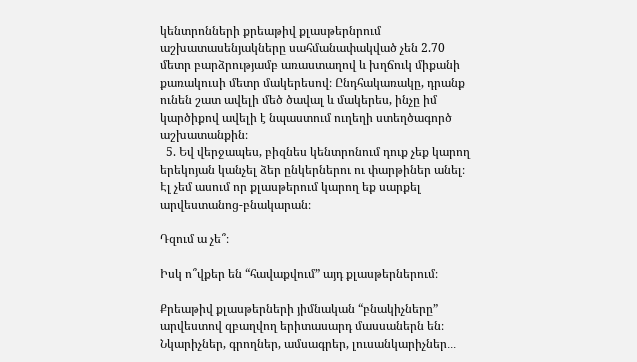կենտրոնների քրեաթիվ քլասթերնրում աշխատասենյակները սահմանափակված չեն 2.70 մետր բարձրությամբ առաստաղով և խղճուկ միքանի քառակուսի մետր մակերեսով։ Ընդհակառակը, դրանք ունեն շատ ավելի մեծ ծավալ և մակերես, ինչը իմ կարծիքով ավելի է նպաստում ուղեղի ստեղծագործ աշխատանքին։
  5. Եվ վերջապես, բիզնես կենտրոնում դուք չեք կարող երեկոյան կանչել ձեր ընկերներու ու փարթիներ անել։ Էլ չեմ ասում որ քլասթերում կարող եք սարքել արվեստանոց-բնակարան։

Դզում ա չե՞։

Իսկ ո՞վքեր են “հավաքվում” այդ քլասթերներում։

Քրեաթիվ քլասթերների յիմնական “բնակիչները” արվեստով զբաղվող երիտասարդ մասսաներն են։ Նկարիչներ, գրողներ, ամսագրեր, լուսանկարիչներ․․․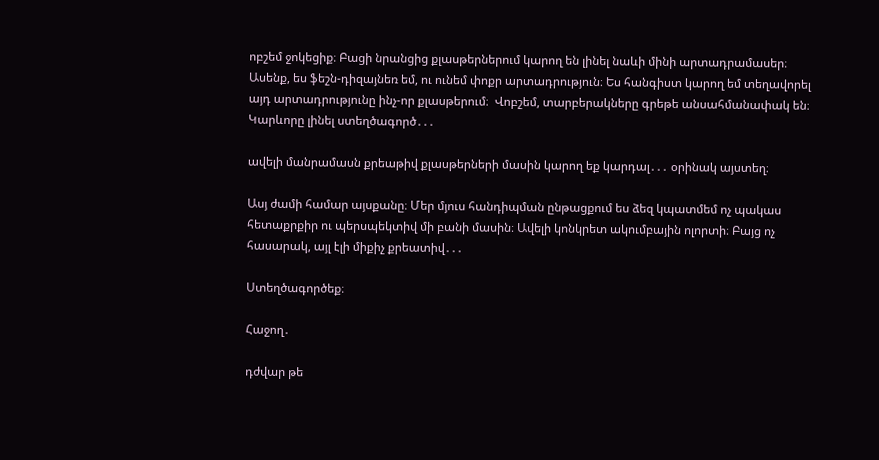ոբշեմ ջոկեցիք։ Բացի նրանցից քլասթերներում կարող են լինել նաևի մինի արտադրամասեր։ Ասենք, ես ֆեշն-դիզայնեռ եմ, ու ունեմ փոքր արտադրություն։ Ես հանգիստ կարող եմ տեղավորել այդ արտադրությունը ինչ-որ քլասթերում։  Վոբշեմ, տարբերակները գրեթե անսահմանափակ են։ Կարևորը լինել ստեղծագործ․․․

ավելի մանրամասն քրեաթիվ քլասթերների մասին կարող եք կարդալ․․․ օրինակ այստեղ։

Ասյ ժամի համար այսքանը։ Մեր մյուս հանդիպման ընթացքում ես ձեզ կպատմեմ ոչ պակաս հետաքրքիր ու պերսպեկտիվ մի բանի մասին։ Ավելի կոնկրետ ակումբային ոլորտի։ Բայց ոչ հասարակ, այլ էլի միքիչ քրեատիվ․․․

Ստեղծագործեք։

Հաջող․

դժվար թե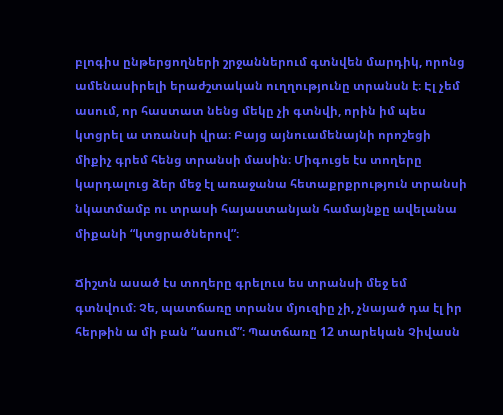բլոգիս ընթերցողների շրջաններում գտնվեն մարդիկ, որոնց ամենասիրելի երաժշտական ուղղությունը տրանսն է։ Էլ չեմ ասում, որ հաստատ նենց մեկը չի գտնվի, որին իմ պես կտցրել ա տռանսի վրա։ Բայց այնուամենայնի որոշեցի միքիչ գրեմ հենց տրանսի մասին։ Միգուցե էս տողերը կարդալուց ձեր մեջ էլ առաջանա հետաքրքրություն տրանսի նկատմամբ ու տրասի հայաստանյան համայնքը ավելանա միքանի “կտցրածներով”։

Ճիշտն ասած էս տողերը գրելուս ես տրանսի մեջ եմ գտնվում։ Չե, պատճառը տրանս մյուզիը չի, չնայած դա էլ իր հերթին ա մի բան “ասում”։ Պատճառը 12 տարեկան Չիվասն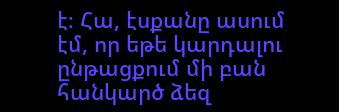է։ Հա, էսքանը ասում էմ, որ եթե կարդալու ընթացքում մի բան հանկարծ ձեզ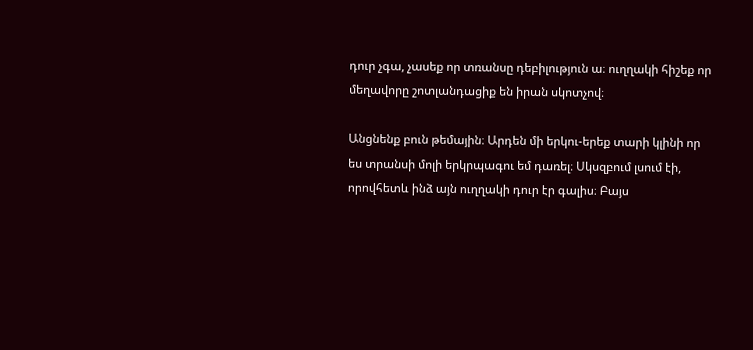դուր չգա, չասեք որ տռանսը դեբիլություն ա։ ուղղակի հիշեք որ մեղավորը շոտլանդացիք են իրան սկոտչով։

Անցնենք բուն թեմային։ Արդեն մի երկու-երեք տարի կլինի որ ես տրանսի մոլի երկրպագու եմ դառել։ Սկսզբում լսում էի, որովհետև ինձ այն ուղղակի դուր էր գալիս։ Բայս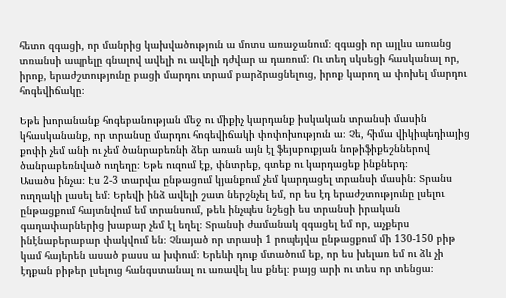հետո զգացի, որ մանրից կախվածություն ա մոտս առաջանում։ զգացի որ այլևս առանց տռանսի ապրելը գնալով ավելի ու ավելի դժվար ա դառում։ Ու տեղ սկսեցի հասկանալ որ, իրոք, երաժշտությունը բացի մարդու տրամ բարձրացնելուց, իրոք կարող ա փոխել մարդու հոգեվիճակը։

Եթե խորանանք հոգեբանության մեջ ու միքիչ կարդանք իսկական տրանսի մասին կհասկանանք, որ տրանսը մարդու հոգեվիճակի փոփոխություն ա։ Չե, հիմա վիկիպեդիայից քոփի չեմ անի ու չեմ ծանրաբեռնի ձեր առան այն էլ ֆեյսբուքյան նոթիֆիքեշններով ծանրաբեռնված ուղեղը։ Եթե ուզում էք, փնտրեք, գտեք ու կարդացեք ինքներդ։
Ասածս ինչա։ Էս 2-3 տարվա ընթացում կյանքում չեմ կարդացել տրանսի մասին։ Տրանս ուղղակի լասել եմ։ Երեվի ինձ ավելի շատ ներշնչել եմ, որ ես էդ երաժշտությունը լսելու ընթացքում հայտնվում եմ տրանսում, թեև ինչպես նշեցի ես տրանսի իրական գաղափարներից խաբար չեմ էլ եղել։ Տրանսի ժամանակ զգացել եմ որ, աչքերս ինէնաբերաբար փակվում են։ Չնայած որ տրասի 1 րոպեյվա ընթացքում մի 130-150 բիթ կամ հայերեն ասած բասս ա խփում։ Երեևի դուք մտածում եք, որ ես խելառ եմ ու ձև չի էդքան բիթեր լսելուց հանգստանալ ու առավել ևս քնել։ բայց արի ու տես որ տենցա։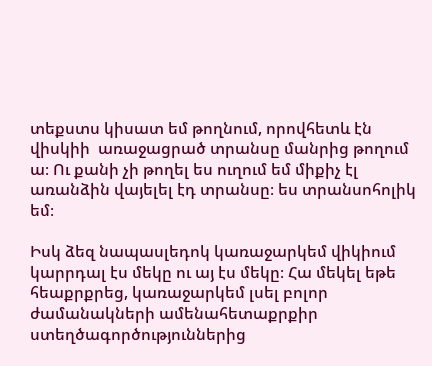տեքստս կիսատ եմ թողնում, որովհետև էն վիսկիի  առաջացրած տրանսը մանրից թողում ա։ Ու քանի չի թողել ես ուղում եմ միքիչ էլ առանձին վայելել էդ տրանսը։ ես տրանսոհոլիկ եմ։

Իսկ ձեզ նապասլեդոկ կառաջարկեմ վիկիում կարրդալ էս մեկը ու այ էս մեկը։ Հա մեկել եթե հեաքրքրեց, կառաջարկեմ լսել բոլոր ժամանակների ամենահետաքրքիր ստեղծագործություններից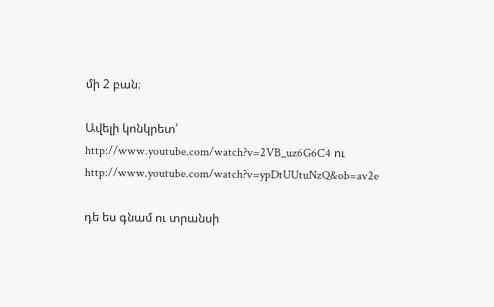մի 2 բան։

Ավելի կոնկրետ՝ http://www.youtube.com/watch?v=2VB_uz6G6C4 ու http://www.youtube.com/watch?v=ypDtUUtuNzQ&ob=av2e

դե ես գնամ ու տրանսի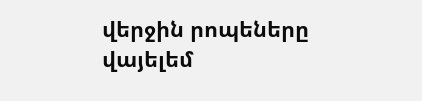վերջին րոպեները վայելեմ